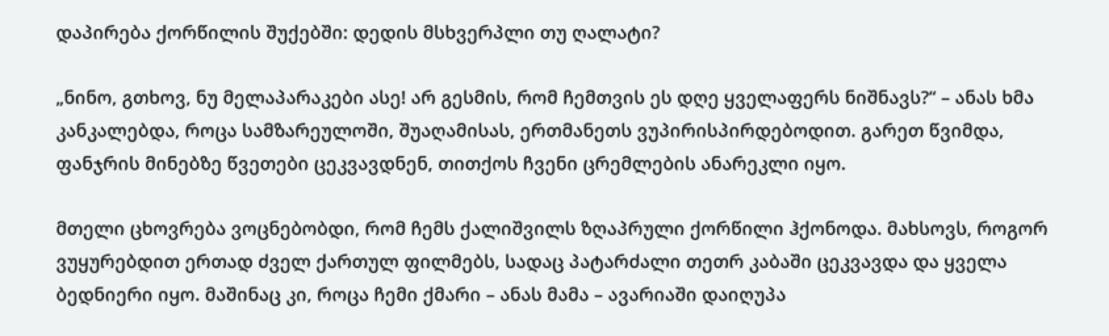დაპირება ქორწილის შუქებში: დედის მსხვერპლი თუ ღალატი?

„ნინო, გთხოვ, ნუ მელაპარაკები ასე! არ გესმის, რომ ჩემთვის ეს დღე ყველაფერს ნიშნავს?“ – ანას ხმა კანკალებდა, როცა სამზარეულოში, შუაღამისას, ერთმანეთს ვუპირისპირდებოდით. გარეთ წვიმდა, ფანჯრის მინებზე წვეთები ცეკვავდნენ, თითქოს ჩვენი ცრემლების ანარეკლი იყო.

მთელი ცხოვრება ვოცნებობდი, რომ ჩემს ქალიშვილს ზღაპრული ქორწილი ჰქონოდა. მახსოვს, როგორ ვუყურებდით ერთად ძველ ქართულ ფილმებს, სადაც პატარძალი თეთრ კაბაში ცეკვავდა და ყველა ბედნიერი იყო. მაშინაც კი, როცა ჩემი ქმარი – ანას მამა – ავარიაში დაიღუპა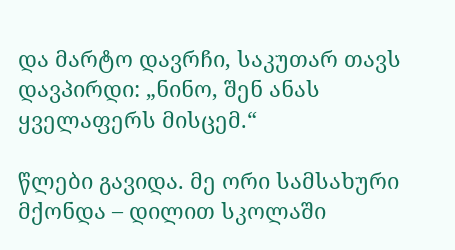და მარტო დავრჩი, საკუთარ თავს დავპირდი: „ნინო, შენ ანას ყველაფერს მისცემ.“

წლები გავიდა. მე ორი სამსახური მქონდა – დილით სკოლაში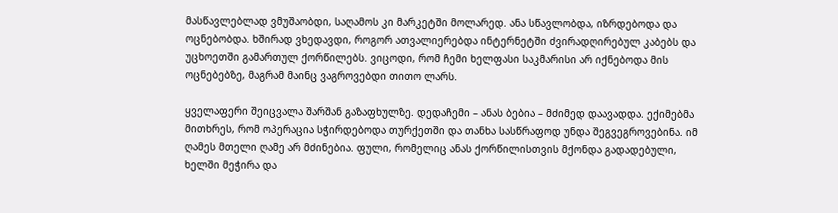მასწავლებლად ვმუშაობდი, საღამოს კი მარკეტში მოლარედ. ანა სწავლობდა, იზრდებოდა და ოცნებობდა. ხშირად ვხედავდი, როგორ ათვალიერებდა ინტერნეტში ძვირადღირებულ კაბებს და უცხოეთში გამართულ ქორწილებს. ვიცოდი, რომ ჩემი ხელფასი საკმარისი არ იქნებოდა მის ოცნებებზე, მაგრამ მაინც ვაგროვებდი თითო ლარს.

ყველაფერი შეიცვალა შარშან გაზაფხულზე. დედაჩემი – ანას ბებია – მძიმედ დაავადდა. ექიმებმა მითხრეს, რომ ოპერაცია სჭირდებოდა თურქეთში და თანხა სასწრაფოდ უნდა შეგვეგროვებინა. იმ ღამეს მთელი ღამე არ მძინებია. ფული, რომელიც ანას ქორწილისთვის მქონდა გადადებული, ხელში მეჭირა და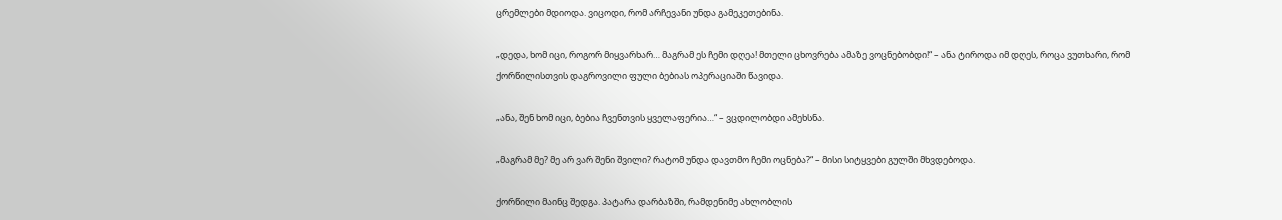ცრემლები მდიოდა. ვიცოდი, რომ არჩევანი უნდა გამეკეთებინა.

„დედა, ხომ იცი, როგორ მიყვარხარ… მაგრამ ეს ჩემი დღეა! მთელი ცხოვრება ამაზე ვოცნებობდი!“ – ანა ტიროდა იმ დღეს, როცა ვუთხარი, რომ ქორწილისთვის დაგროვილი ფული ბებიას ოპერაციაში წავიდა.

„ანა, შენ ხომ იცი, ბებია ჩვენთვის ყველაფერია…“ – ვცდილობდი ამეხსნა.

„მაგრამ მე? მე არ ვარ შენი შვილი? რატომ უნდა დავთმო ჩემი ოცნება?“ – მისი სიტყვები გულში მხვდებოდა.

ქორწილი მაინც შედგა. პატარა დარბაზში, რამდენიმე ახლობლის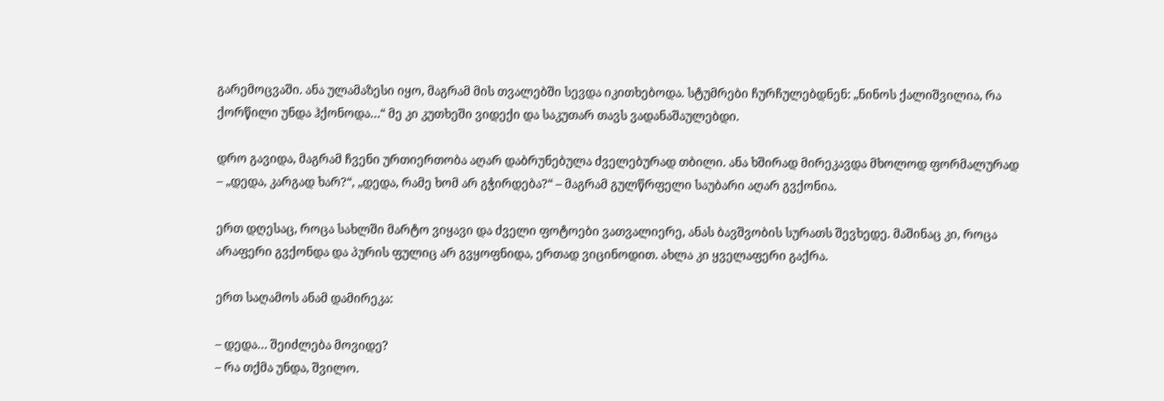გარემოცვაში. ანა ულამაზესი იყო, მაგრამ მის თვალებში სევდა იკითხებოდა. სტუმრები ჩურჩულებდნენ: „ნინოს ქალიშვილია, რა ქორწილი უნდა ჰქონოდა…“ მე კი კუთხეში ვიდექი და საკუთარ თავს ვადანაშაულებდი.

დრო გავიდა, მაგრამ ჩვენი ურთიერთობა აღარ დაბრუნებულა ძველებურად თბილი. ანა ხშირად მირეკავდა მხოლოდ ფორმალურად – „დედა, კარგად ხარ?“, „დედა, რამე ხომ არ გჭირდება?“ – მაგრამ გულწრფელი საუბარი აღარ გვქონია.

ერთ დღესაც, როცა სახლში მარტო ვიყავი და ძველი ფოტოები ვათვალიერე, ანას ბავშვობის სურათს შევხედე. მაშინაც კი, როცა არაფერი გვქონდა და პურის ფულიც არ გვყოფნიდა, ერთად ვიცინოდით. ახლა კი ყველაფერი გაქრა.

ერთ საღამოს ანამ დამირეკა:

– დედა… შეიძლება მოვიდე?
– რა თქმა უნდა, შვილო.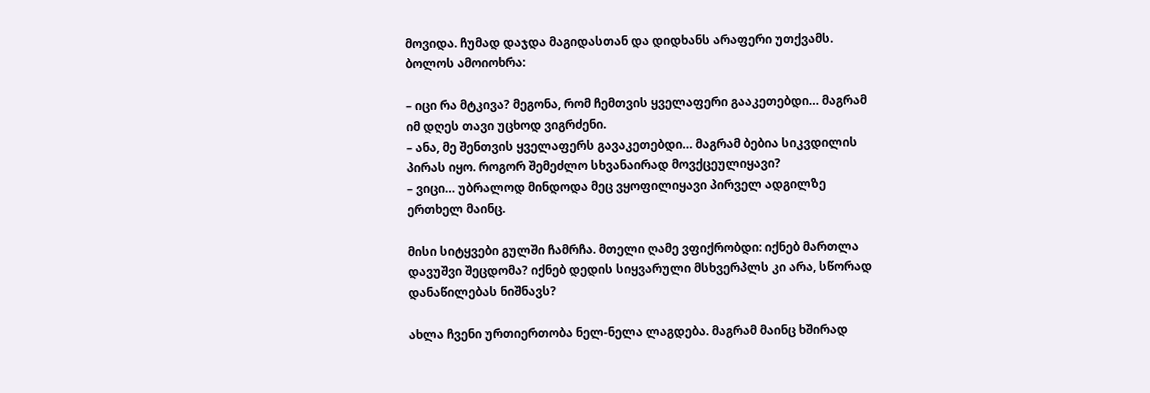მოვიდა. ჩუმად დაჯდა მაგიდასთან და დიდხანს არაფერი უთქვამს. ბოლოს ამოიოხრა:

– იცი რა მტკივა? მეგონა, რომ ჩემთვის ყველაფერი გააკეთებდი… მაგრამ იმ დღეს თავი უცხოდ ვიგრძენი.
– ანა, მე შენთვის ყველაფერს გავაკეთებდი… მაგრამ ბებია სიკვდილის პირას იყო. როგორ შემეძლო სხვანაირად მოვქცეულიყავი?
– ვიცი… უბრალოდ მინდოდა მეც ვყოფილიყავი პირველ ადგილზე ერთხელ მაინც.

მისი სიტყვები გულში ჩამრჩა. მთელი ღამე ვფიქრობდი: იქნებ მართლა დავუშვი შეცდომა? იქნებ დედის სიყვარული მსხვერპლს კი არა, სწორად დანაწილებას ნიშნავს?

ახლა ჩვენი ურთიერთობა ნელ-ნელა ლაგდება. მაგრამ მაინც ხშირად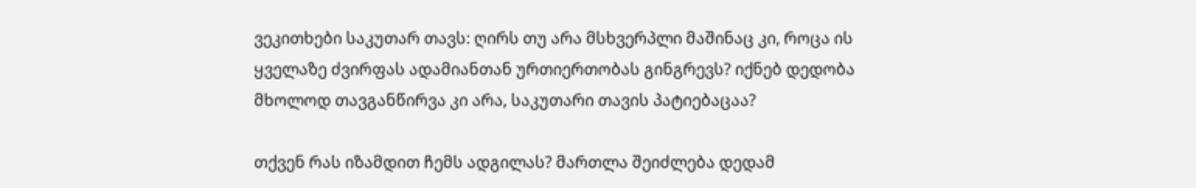ვეკითხები საკუთარ თავს: ღირს თუ არა მსხვერპლი მაშინაც კი, როცა ის ყველაზე ძვირფას ადამიანთან ურთიერთობას გინგრევს? იქნებ დედობა მხოლოდ თავგანწირვა კი არა, საკუთარი თავის პატიებაცაა?

თქვენ რას იზამდით ჩემს ადგილას? მართლა შეიძლება დედამ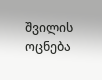შვილის ოცნება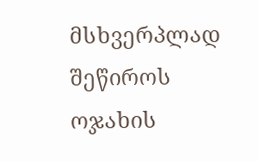მსხვერპლად შეწიროს ოჯახის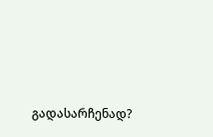გადასარჩენად?